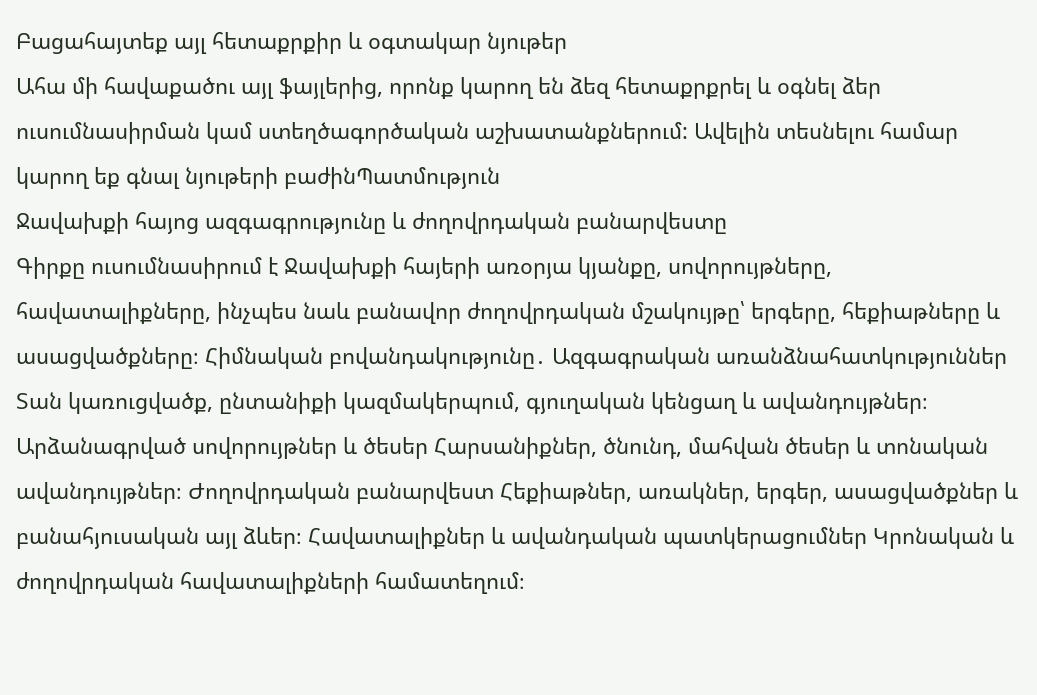Բացահայտեք այլ հետաքրքիր և օգտակար նյութեր
Ահա մի հավաքածու այլ ֆայլերից, որոնք կարող են ձեզ հետաքրքրել և օգնել ձեր ուսումնասիրման կամ ստեղծագործական աշխատանքներում: Ավելին տեսնելու համար կարող եք գնալ նյութերի բաժինՊատմություն
Ջավախքի հայոց ազգագրությունը և ժողովրդական բանարվեստը
Գիրքը ուսումնասիրում է Ջավախքի հայերի առօրյա կյանքը, սովորույթները, հավատալիքները, ինչպես նաև բանավոր ժողովրդական մշակույթը՝ երգերը, հեքիաթները և ասացվածքները։ Հիմնական բովանդակությունը․ Ազգագրական առանձնահատկություններ Տան կառուցվածք, ընտանիքի կազմակերպում, գյուղական կենցաղ և ավանդույթներ։ Արձանագրված սովորույթներ և ծեսեր Հարսանիքներ, ծնունդ, մահվան ծեսեր և տոնական ավանդույթներ։ Ժողովրդական բանարվեստ Հեքիաթներ, առակներ, երգեր, ասացվածքներ և բանահյուսական այլ ձևեր։ Հավատալիքներ և ավանդական պատկերացումներ Կրոնական և ժողովրդական հավատալիքների համատեղում։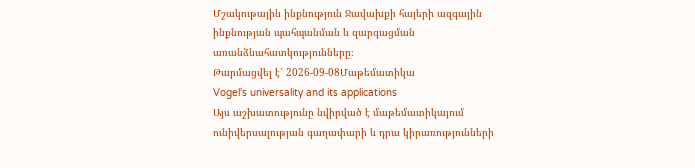Մշակութային ինքնություն Ջավախքի հայերի ազգային ինքնության պահպանման և զարգացման առանձնահատկությունները։
Թարմացվել է՝ 2026-09-08Մաթեմատիկա
Vogel's universality and its applications
Այս աշխատությունը նվիրված է մաթեմատիկայում ունիվերսալության գաղափարի և դրա կիրառությունների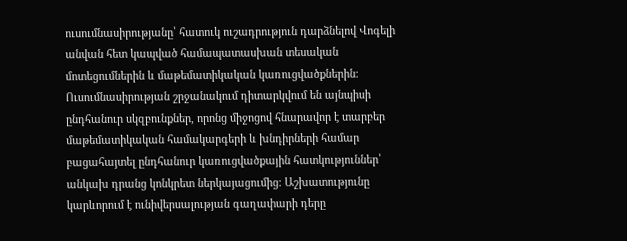ուսումնասիրությանը՝ հատուկ ուշադրություն դարձնելով Վոգելի անվան հետ կապված համապատասխան տեսական մոտեցումներին և մաթեմատիկական կառուցվածքներին։ Ուսումնասիրության շրջանակում դիտարկվում են այնպիսի ընդհանուր սկզբունքներ, որոնց միջոցով հնարավոր է տարբեր մաթեմատիկական համակարգերի և խնդիրների համար բացահայտել ընդհանուր կառուցվածքային հատկություններ՝ անկախ դրանց կոնկրետ ներկայացումից։ Աշխատությունը կարևորում է ունիվերսալության գաղափարի դերը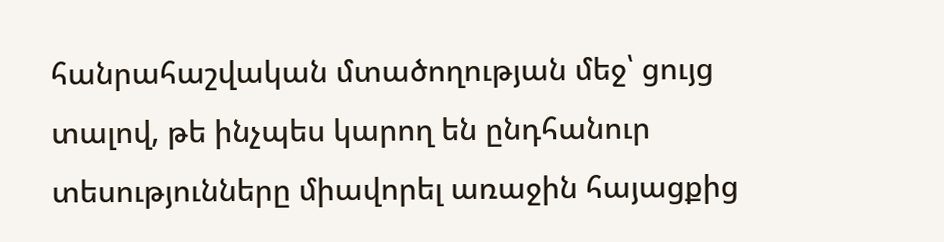հանրահաշվական մտածողության մեջ՝ ցույց տալով, թե ինչպես կարող են ընդհանուր տեսությունները միավորել առաջին հայացքից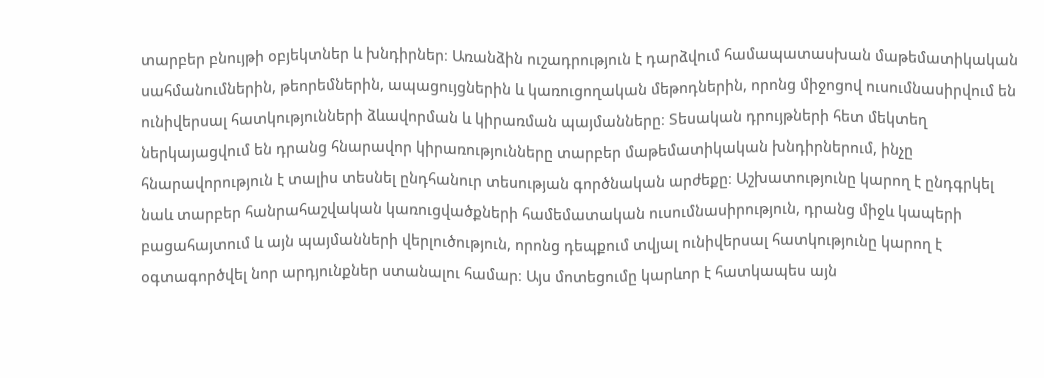տարբեր բնույթի օբյեկտներ և խնդիրներ։ Առանձին ուշադրություն է դարձվում համապատասխան մաթեմատիկական սահմանումներին, թեորեմներին, ապացույցներին և կառուցողական մեթոդներին, որոնց միջոցով ուսումնասիրվում են ունիվերսալ հատկությունների ձևավորման և կիրառման պայմանները։ Տեսական դրույթների հետ մեկտեղ ներկայացվում են դրանց հնարավոր կիրառությունները տարբեր մաթեմատիկական խնդիրներում, ինչը հնարավորություն է տալիս տեսնել ընդհանուր տեսության գործնական արժեքը։ Աշխատությունը կարող է ընդգրկել նաև տարբեր հանրահաշվական կառուցվածքների համեմատական ուսումնասիրություն, դրանց միջև կապերի բացահայտում և այն պայմանների վերլուծություն, որոնց դեպքում տվյալ ունիվերսալ հատկությունը կարող է օգտագործվել նոր արդյունքներ ստանալու համար։ Այս մոտեցումը կարևոր է հատկապես այն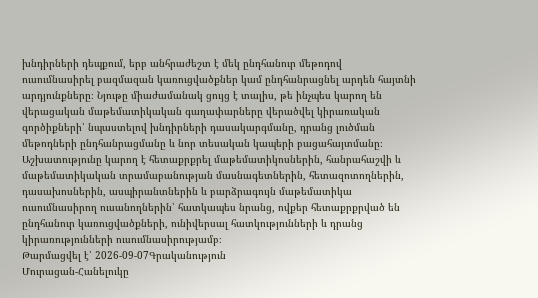խնդիրների դեպքում, երբ անհրաժեշտ է մեկ ընդհանուր մեթոդով ուսումնասիրել բազմազան կառուցվածքներ կամ ընդհանրացնել արդեն հայտնի արդյունքները։ Նյութը միաժամանակ ցույց է տալիս, թե ինչպես կարող են վերացական մաթեմատիկական գաղափարները վերածվել կիրառական գործիքների՝ նպաստելով խնդիրների դասակարգմանը, դրանց լուծման մեթոդների ընդհանրացմանը և նոր տեսական կապերի բացահայտմանը։ Աշխատությունը կարող է հետաքրքրել մաթեմատիկոսներին, հանրահաշվի և մաթեմատիկական տրամաբանության մասնագետներին, հետազոտողներին, դասախոսներին, ասպիրանտներին և բարձրագույն մաթեմատիկա ուսումնասիրող ուսանողներին՝ հատկապես նրանց, ովքեր հետաքրքրված են ընդհանուր կառուցվածքների, ունիվերսալ հատկությունների և դրանց կիրառությունների ուսումնասիրությամբ։
Թարմացվել է՝ 2026-09-07Գրականություն
Մուրացան-Հանելուկը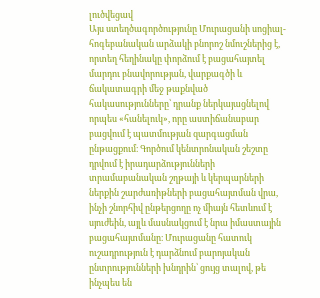լուծվեցավ
Այս ստեղծագործությունը Մուրացանի սոցիալ-հոգեբանական արձակի բնորոշ նմուշներից է, որտեղ հեղինակը փորձում է բացահայտել մարդու բնավորության, վարքագծի և ճակատագրի մեջ թաքնված հակասությունները՝ դրանք ներկայացնելով որպես «հանելուկ», որը աստիճանաբար բացվում է պատմության զարգացման ընթացքում։ Գործում կենտրոնական շեշտը դրվում է իրադարձությունների տրամաբանական շղթայի և կերպարների ներքին շարժառիթների բացահայտման վրա, ինչի շնորհիվ ընթերցողը ոչ միայն հետևում է սյուժեին, այլև մասնակցում է նրա իմաստային բացահայտմանը։ Մուրացանը հատուկ ուշադրություն է դարձնում բարոյական ընտրությունների խնդրին՝ ցույց տալով, թե ինչպես են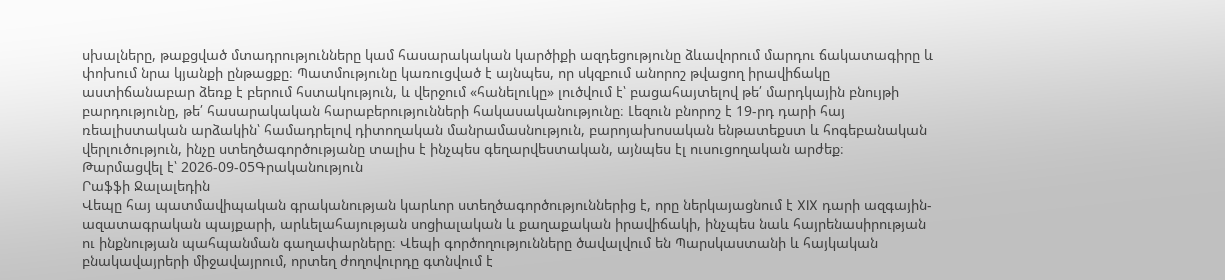սխալները, թաքցված մտադրությունները կամ հասարակական կարծիքի ազդեցությունը ձևավորում մարդու ճակատագիրը և փոխում նրա կյանքի ընթացքը։ Պատմությունը կառուցված է այնպես, որ սկզբում անորոշ թվացող իրավիճակը աստիճանաբար ձեռք է բերում հստակություն, և վերջում «հանելուկը» լուծվում է՝ բացահայտելով թե՛ մարդկային բնույթի բարդությունը, թե՛ հասարակական հարաբերությունների հակասականությունը։ Լեզուն բնորոշ է 19-րդ դարի հայ ռեալիստական արձակին՝ համադրելով դիտողական մանրամասնություն, բարոյախոսական ենթատեքստ և հոգեբանական վերլուծություն, ինչը ստեղծագործությանը տալիս է ինչպես գեղարվեստական, այնպես էլ ուսուցողական արժեք։
Թարմացվել է՝ 2026-09-05Գրականություն
Րաֆֆի Ջալալեդին
Վեպը հայ պատմավիպական գրականության կարևոր ստեղծագործություններից է, որը ներկայացնում է XIX դարի ազգային-ազատագրական պայքարի, արևելահայության սոցիալական և քաղաքական իրավիճակի, ինչպես նաև հայրենասիրության ու ինքնության պահպանման գաղափարները։ Վեպի գործողությունները ծավալվում են Պարսկաստանի և հայկական բնակավայրերի միջավայրում, որտեղ ժողովուրդը գտնվում է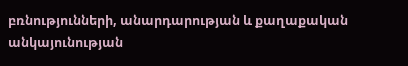բռնությունների, անարդարության և քաղաքական անկայունության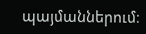պայմաններում։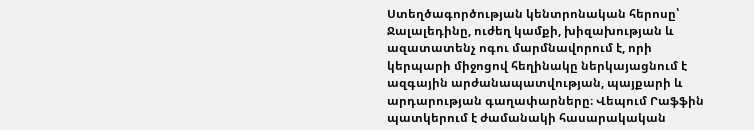Ստեղծագործության կենտրոնական հերոսը՝ Ջալալեդինը, ուժեղ կամքի, խիզախության և ազատատենչ ոգու մարմնավորում է, որի կերպարի միջոցով հեղինակը ներկայացնում է ազգային արժանապատվության, պայքարի և արդարության գաղափարները։ Վեպում Րաֆֆին պատկերում է ժամանակի հասարակական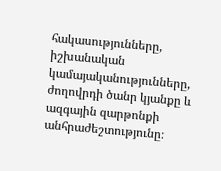հակասությունները, իշխանական կամայականությունները, ժողովրդի ծանր կյանքը և ազգային զարթոնքի անհրաժեշտությունը։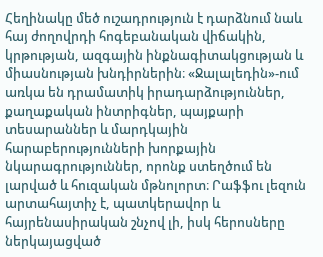Հեղինակը մեծ ուշադրություն է դարձնում նաև հայ ժողովրդի հոգեբանական վիճակին, կրթության, ազգային ինքնագիտակցության և միասնության խնդիրներին։ «Ջալալեդին»-ում առկա են դրամատիկ իրադարձություններ, քաղաքական ինտրիգներ, պայքարի տեսարաններ և մարդկային հարաբերությունների խորքային նկարագրություններ, որոնք ստեղծում են լարված և հուզական մթնոլորտ։ Րաֆֆու լեզուն արտահայտիչ է, պատկերավոր և հայրենասիրական շնչով լի, իսկ հերոսները ներկայացված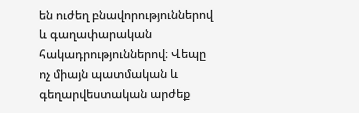են ուժեղ բնավորություններով և գաղափարական հակադրություններով։ Վեպը ոչ միայն պատմական և գեղարվեստական արժեք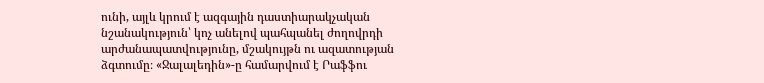ունի, այլև կրում է ազգային դաստիարակչական նշանակություն՝ կոչ անելով պահպանել ժողովրդի արժանապատվությունը, մշակույթն ու ազատության ձգտումը։ «Ջալալեդին»-ը համարվում է Րաֆֆու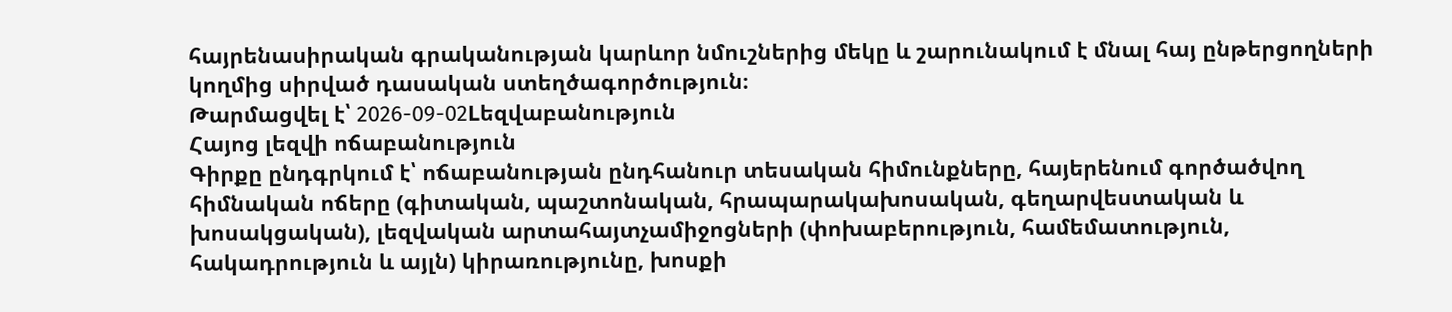հայրենասիրական գրականության կարևոր նմուշներից մեկը և շարունակում է մնալ հայ ընթերցողների կողմից սիրված դասական ստեղծագործություն։
Թարմացվել է՝ 2026-09-02Lեզվաբանություն
Հայոց լեզվի ոճաբանություն
Գիրքը ընդգրկում է՝ ոճաբանության ընդհանուր տեսական հիմունքները, հայերենում գործածվող հիմնական ոճերը (գիտական, պաշտոնական, հրապարակախոսական, գեղարվեստական և խոսակցական), լեզվական արտահայտչամիջոցների (փոխաբերություն, համեմատություն, հակադրություն և այլն) կիրառությունը, խոսքի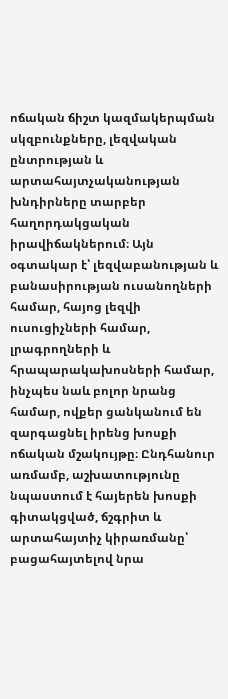ոճական ճիշտ կազմակերպման սկզբունքները, լեզվական ընտրության և արտահայտչականության խնդիրները տարբեր հաղորդակցական իրավիճակներում։ Այն օգտակար է՝ լեզվաբանության և բանասիրության ուսանողների համար, հայոց լեզվի ուսուցիչների համար, լրագրողների և հրապարակախոսների համար, ինչպես նաև բոլոր նրանց համար, ովքեր ցանկանում են զարգացնել իրենց խոսքի ոճական մշակույթը։ Ընդհանուր առմամբ, աշխատությունը նպաստում է հայերեն խոսքի գիտակցված, ճշգրիտ և արտահայտիչ կիրառմանը՝ բացահայտելով նրա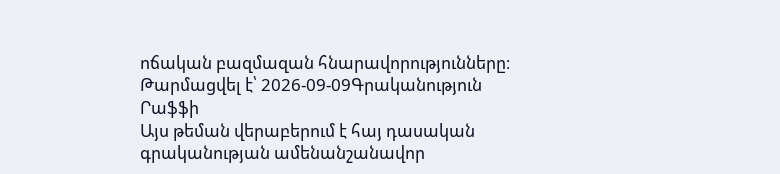ոճական բազմազան հնարավորությունները։
Թարմացվել է՝ 2026-09-09Գրականություն
Րաֆֆի
Այս թեման վերաբերում է հայ դասական գրականության ամենանշանավոր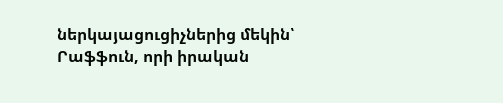ներկայացուցիչներից մեկին՝ Րաֆֆուն, որի իրական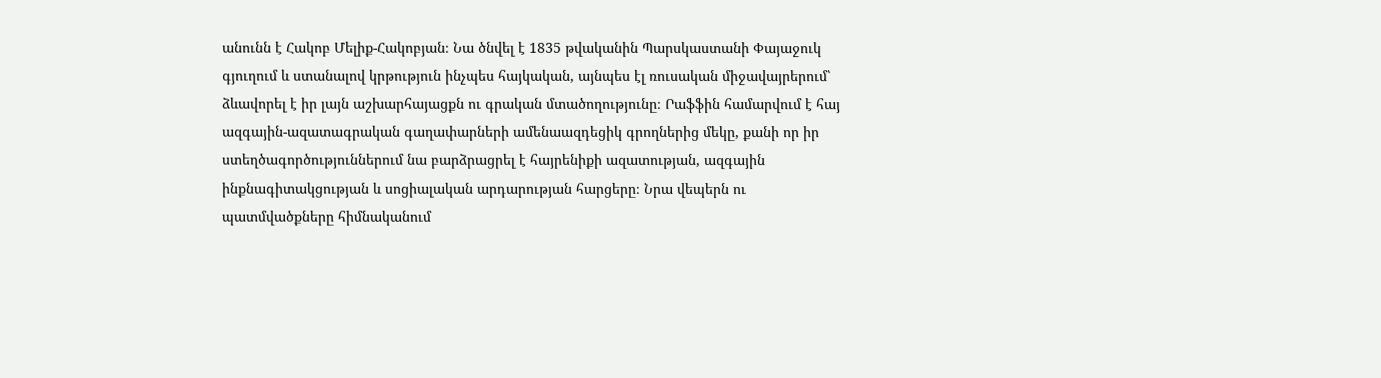անունն է Հակոբ Մելիք-Հակոբյան։ Նա ծնվել է 1835 թվականին Պարսկաստանի Փայաջուկ գյուղում և ստանալով կրթություն ինչպես հայկական, այնպես էլ ռուսական միջավայրերում՝ ձևավորել է իր լայն աշխարհայացքն ու գրական մտածողությունը։ Րաֆֆին համարվում է հայ ազգային-ազատագրական գաղափարների ամենաազդեցիկ գրողներից մեկը, քանի որ իր ստեղծագործություններում նա բարձրացրել է հայրենիքի ազատության, ազգային ինքնագիտակցության և սոցիալական արդարության հարցերը։ Նրա վեպերն ու պատմվածքները հիմնականում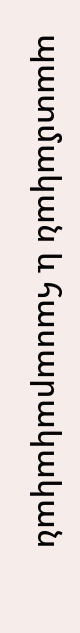պատմական և հասարակական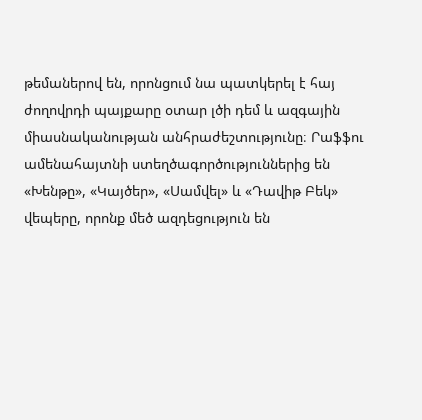թեմաներով են, որոնցում նա պատկերել է հայ ժողովրդի պայքարը օտար լծի դեմ և ազգային միասնականության անհրաժեշտությունը։ Րաֆֆու ամենահայտնի ստեղծագործություններից են «Խենթը», «Կայծեր», «Սամվել» և «Դավիթ Բեկ» վեպերը, որոնք մեծ ազդեցություն են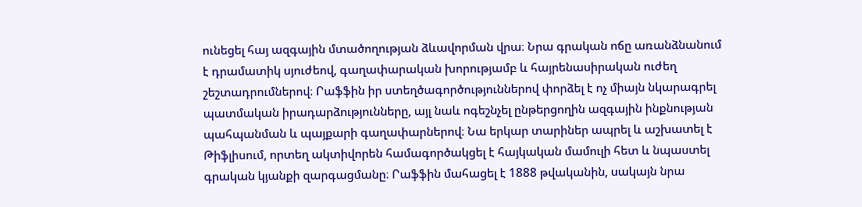ունեցել հայ ազգային մտածողության ձևավորման վրա։ Նրա գրական ոճը առանձնանում է դրամատիկ սյուժեով, գաղափարական խորությամբ և հայրենասիրական ուժեղ շեշտադրումներով։ Րաֆֆին իր ստեղծագործություններով փորձել է ոչ միայն նկարագրել պատմական իրադարձությունները, այլ նաև ոգեշնչել ընթերցողին ազգային ինքնության պահպանման և պայքարի գաղափարներով։ Նա երկար տարիներ ապրել և աշխատել է Թիֆլիսում, որտեղ ակտիվորեն համագործակցել է հայկական մամուլի հետ և նպաստել գրական կյանքի զարգացմանը։ Րաֆֆին մահացել է 1888 թվականին, սակայն նրա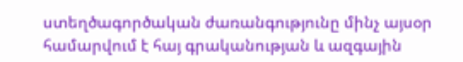ստեղծագործական ժառանգությունը մինչ այսօր համարվում է հայ գրականության և ազգային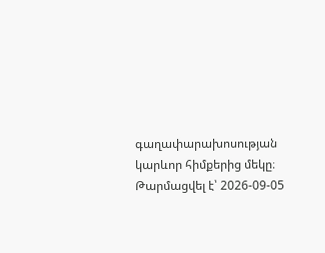գաղափարախոսության կարևոր հիմքերից մեկը։
Թարմացվել է՝ 2026-09-05